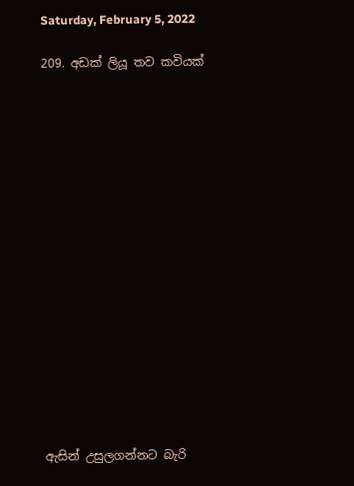Saturday, February 5, 2022

209. අඩක් ලියූ තව කවියක්

















ඇසින් උසුලගන්නට බැරි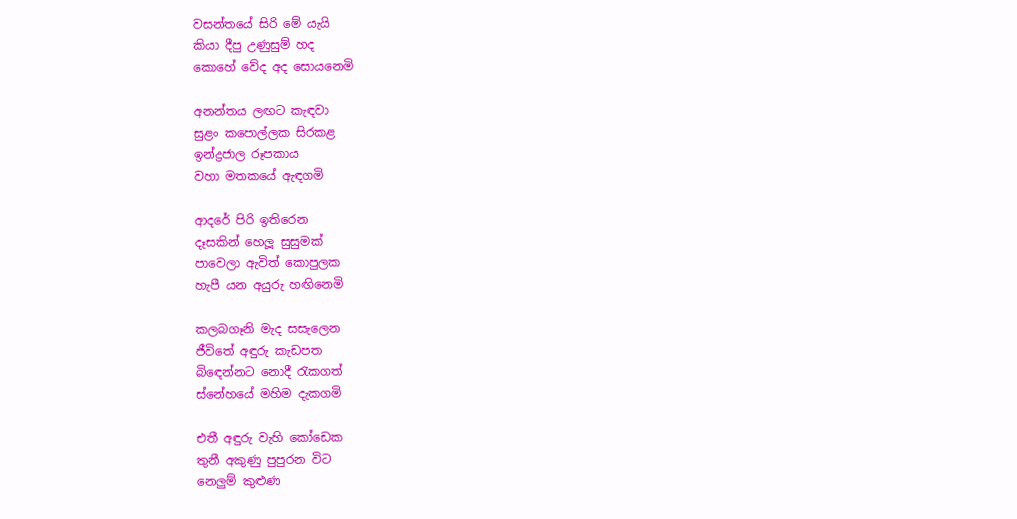වසන්තයේ සිරි මේ යැයි
කියා දීපු උණුසුම් හද
කොහේ වේද අද සොයනෙමි

අනන්තය ලඟට කැඳවා
සුළං කපොල්ලක සිරකළ
ඉන්ද්‍රජාල රූපකාය
වහා මතකයේ ඇඳගමි

ආදරේ පිරි ඉතිරෙන
දෑසකින් හෙලූ සුසුමක්
පාවෙලා ඇවිත් කොපුලක
හැපී යන අයුරු හඟිනෙමි

කලබගෑනි මැද සසැලෙන
ජීවිතේ අඳුරු කැඩපත
බිඳෙන්නට නොදී රැකගත්
ස්නේහයේ මහිම දැකගමි

එතී අඳුරු වැහි කෝඩෙක
තුනී අකුණු පුපුරන විට
නෙලුම් කුළුණ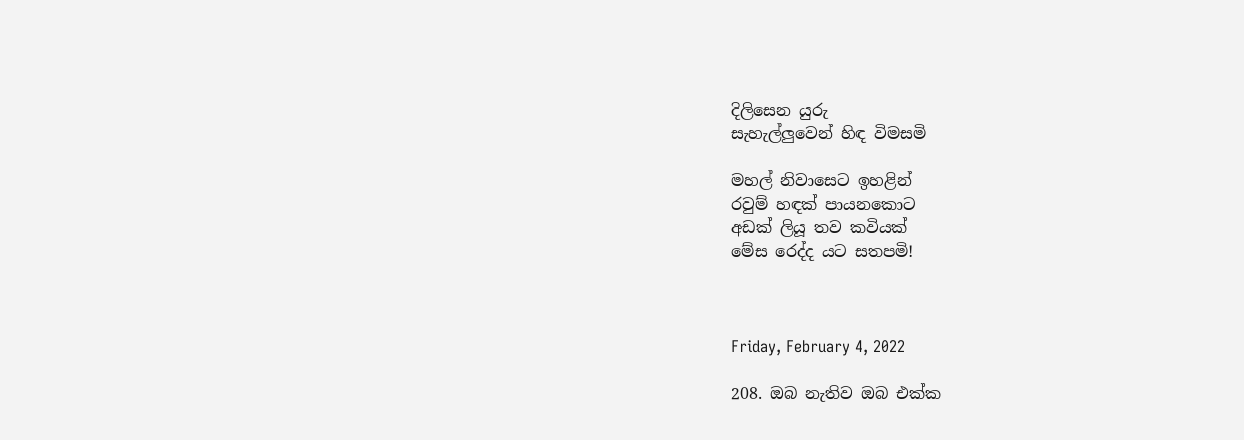දිලිසෙන යුරු
සැහැල්ලුවෙන් හිඳ විමසමි

මහල් නිවාසෙට ඉහළින්
රවුම් හඳක් පායනකොට
අඩක් ලියූ තව කවියක්
මේස රෙද්ද යට සතපමි!



Friday, February 4, 2022

208. ඔබ නැතිව ඔබ එක්ක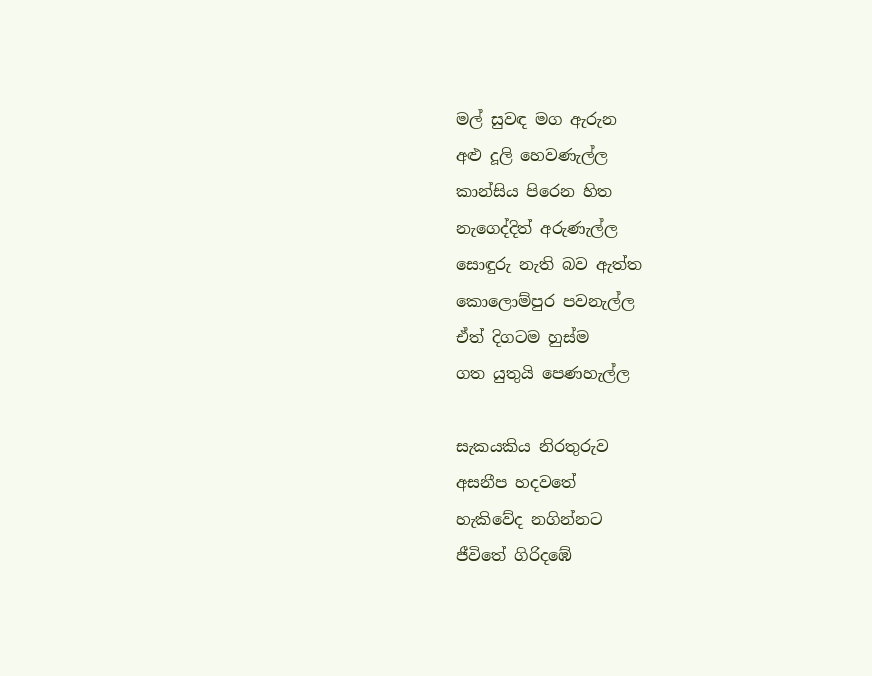මල් සුවඳ මග ඇරුන
අළු දූලි හෙවණැල්ල
කාන්සිය පිරෙන හිත
නැගෙද්දිත් අරුණැල්ල
සොඳුරු නැති බව ඇත්ත
කොලොම්පුර පවනැල්ල
ඒත් දිගටම හුස්ම
ගත යුතුයි පෙණහැල්ල

සැකයකිය නිරතුරුව
අසනීප හදවතේ
හැකිවේද නගින්නට
ජීවිතේ ගිරිදඹේ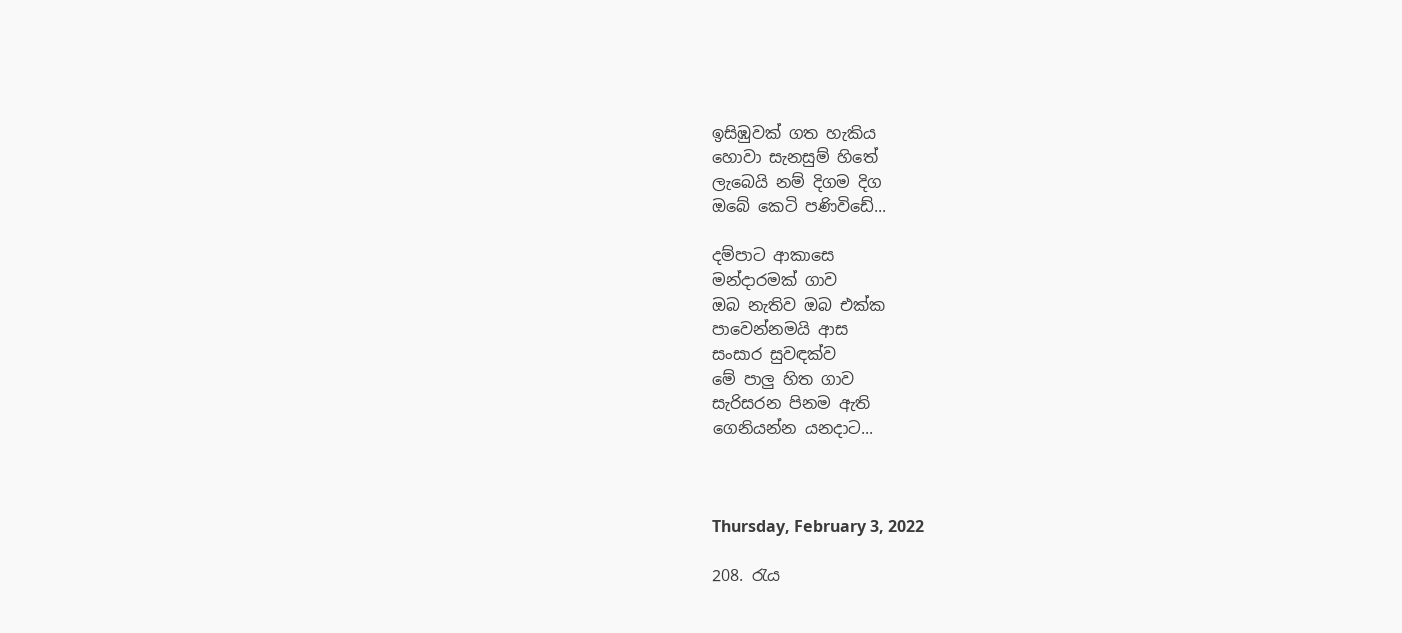ඉසිඹුවක් ගත හැකිය
හොවා සැනසුම් හිතේ
ලැබෙයි නම් දිගම දිග
ඔබේ කෙටි පණිවිඩේ...

දම්පාට ආකාසෙ
මන්දාරමක් ගාව
ඔබ නැතිව ඔබ එක්ක
පාවෙන්නමයි ආස
සංසාර සුවඳක්ව
මේ පාලු හිත ගාව
සැරිසරන පිනම ඇති
ගෙනියන්න යනදාට...



Thursday, February 3, 2022

208. රැය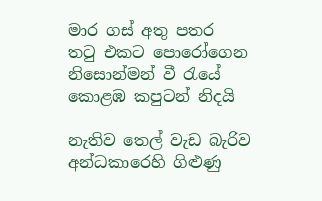මාර ගස් අතු පතර
තටු එකට පොරෝගෙන
නිසොන්මන් වී රැයේ
කොළඹ කපුටන් නිදයි

නැතිව තෙල් වැඩ බැරිව
අන්ධකාරෙහි ගිළුණු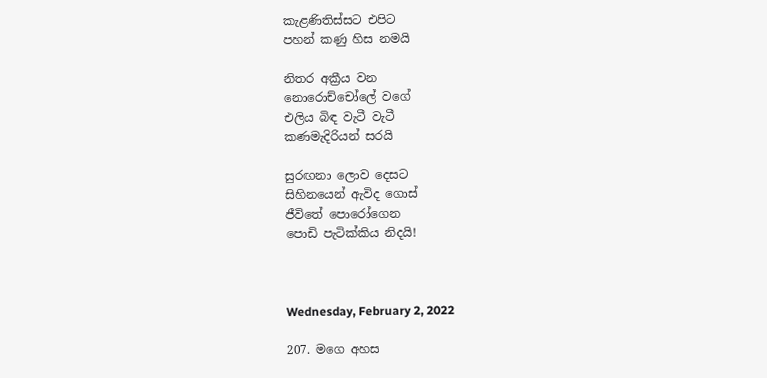කැළණිතිස්සට එපිට
පහන් කණු හිස නමයි

නිතර අක්‍රීය වන
නොරොච්චෝලේ වගේ
එලිය බිඳ වැටී වැටී
කණමැදිරියන් සරයි

සුරඟනා ලොව දෙසට
සිහිනයෙන් ඇවිද ගොස්
ජීවිතේ පොරෝගෙන
පොඩි පැටික්කිය නිදයි!



Wednesday, February 2, 2022

207. මගෙ අහස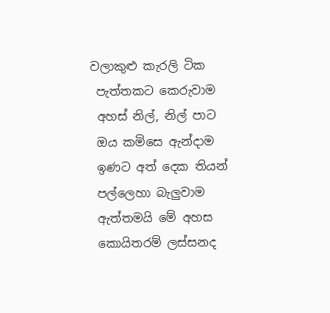වලාකුළු කැරලි ටික
 පැත්තකට කෙරුවාම
 අහස් නිල්, නිල් පාට
 ඔය කමිසෙ ඇන්දාම
 ඉණට අත් දෙක තියන්
 පල්ලෙහා බැලුවාම
 ඇත්තමයි මේ අහස
 කොයිතරම් ලස්සනද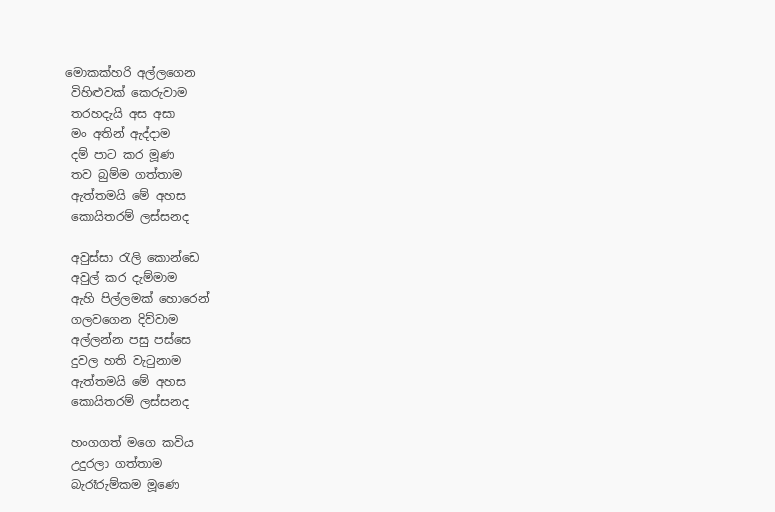මොකක්හරි අල්ලගෙන
 විහිළුවක් කෙරුවාම
 තරහදැයි අස අසා
 මං අතින් ඇද්දාම
 දම් පාට කර මූණ
 තව බුම්ම ගත්තාම
 ඇත්තමයි මේ අහස
 කොයිතරම් ලස්සනද

 අවුස්සා රැලි කොන්ඩෙ
 අවුල් කර දැම්මාම
 ඇහි පිල්ලමක් හොරෙන්
 ගලවගෙන දිව්වාම
 අල්ලන්න පසු පස්සෙ
 දුවල හති වැටුනාම
 ඇත්තමයි මේ අහස
 කොයිතරම් ලස්සනද

 හංගගත් මගෙ කවිය
 උදුරලා ගත්තාම
 බැරෑරුම්කම මූණෙ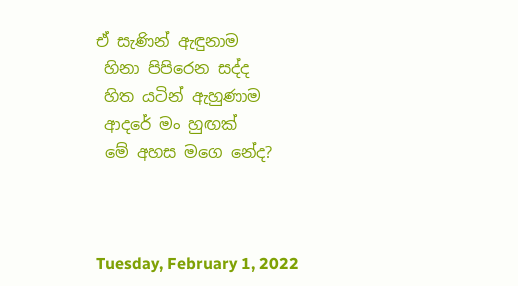ඒ සැණින් ඇඳුනාම
 හිනා පිපිරෙන සද්ද
 හිත යටින් ඇහුණාම
 ආදරේ මං හුඟක්
 මේ අහස මගෙ නේද?



Tuesday, February 1, 2022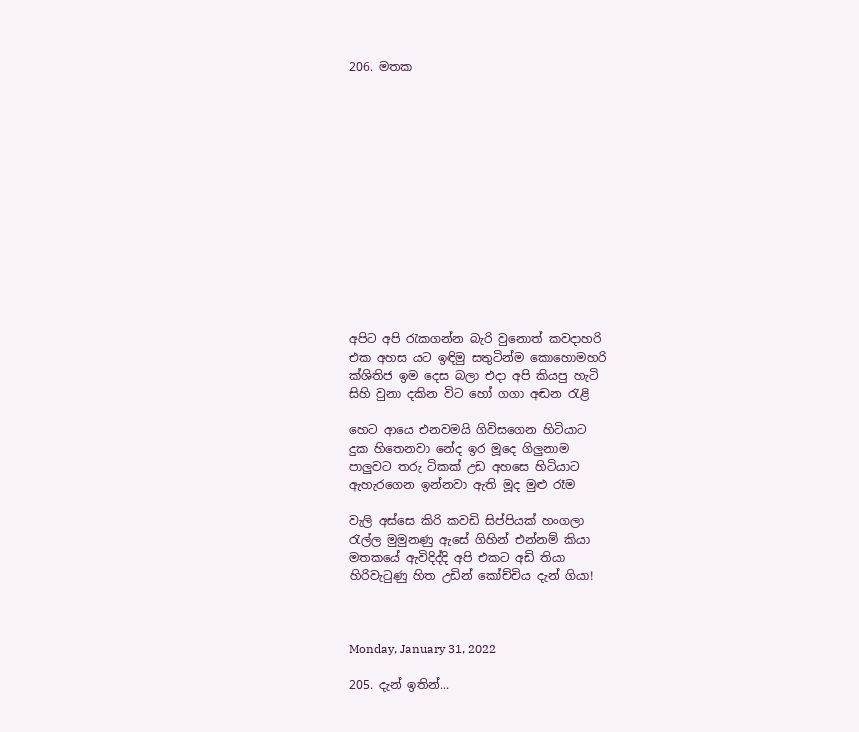206. මතක














අපිට අපි රැකගන්න බැරි වුනොත් කවදාහරි
එක අහස යට ඉඳිමු සතුටින්ම කොහොමහරි
ක්ශිතිජ ඉම දෙස බලා එදා අපි කියපු හැටි
සිහි වුනා දකින විට හෝ ගගා අඬන රැළි

හෙට ආයෙ එනවමයි ගිවිසගෙන හිටියාට
දුක හිතෙනවා නේද ඉර මූදෙ ගිලුනාම
පාලුවට තරු ටිකක් උඩ අහසෙ හිටියාට
ඇහැරගෙන ඉන්නවා ඇති මූද මුළු රෑම

වැලි අස්සෙ කිරි කවඩි සිප්පියක් හංගලා
රැල්ල මුමුනණු ඇසේ ගිහින් එන්නම් කියා
මතකයේ ඇවිදිද්දි අපි එකට අඩි තියා
හිරිවැටුණු හිත උඩින් කෝච්චිය දැන් ගියා!



Monday, January 31, 2022

205. දැන් ඉතින්...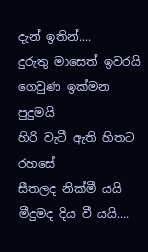දැන් ඉතින්....
දුරුතු මාසෙත් ඉවරයි
ගෙවුණ ඉක්මන පුදුමයි
හිරි වැටී ඇති හිතට රහසේ
සීතලද නික්මී යයි
මීදුමද දිය වී යයි....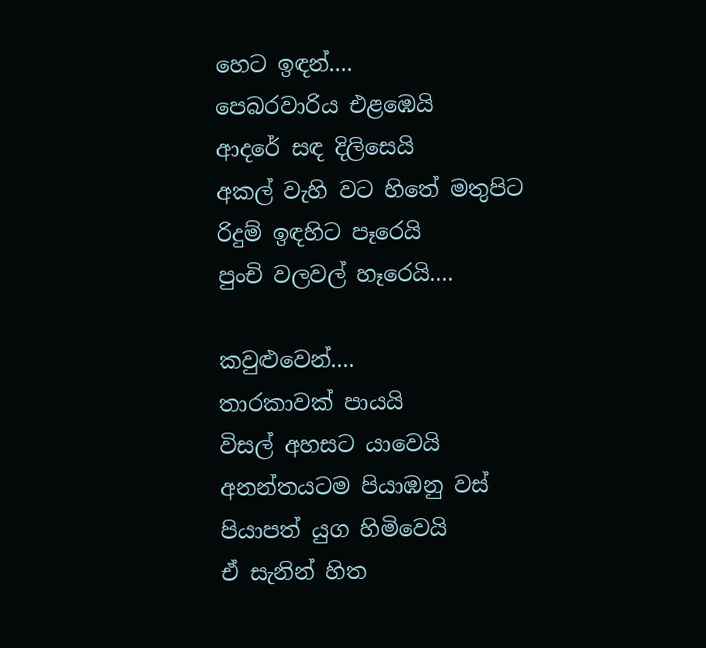හෙට ඉඳන්....
පෙබරවාරිය එළඹෙයි
ආදරේ සඳ දිලිසෙයි
අකල් වැහි වට හිතේ මතුපිට
රිදුම් ඉඳහිට පෑරෙයි
පුංචි වලවල් හෑරෙයි....

කවුළුවෙන්....
තාරකාවක් පායයි
විසල් අහසට යාවෙයි
අනන්තයටම පියාඹනු වස්
පියාපත් යුග හිමිවෙයි
ඒ සැනින් හිත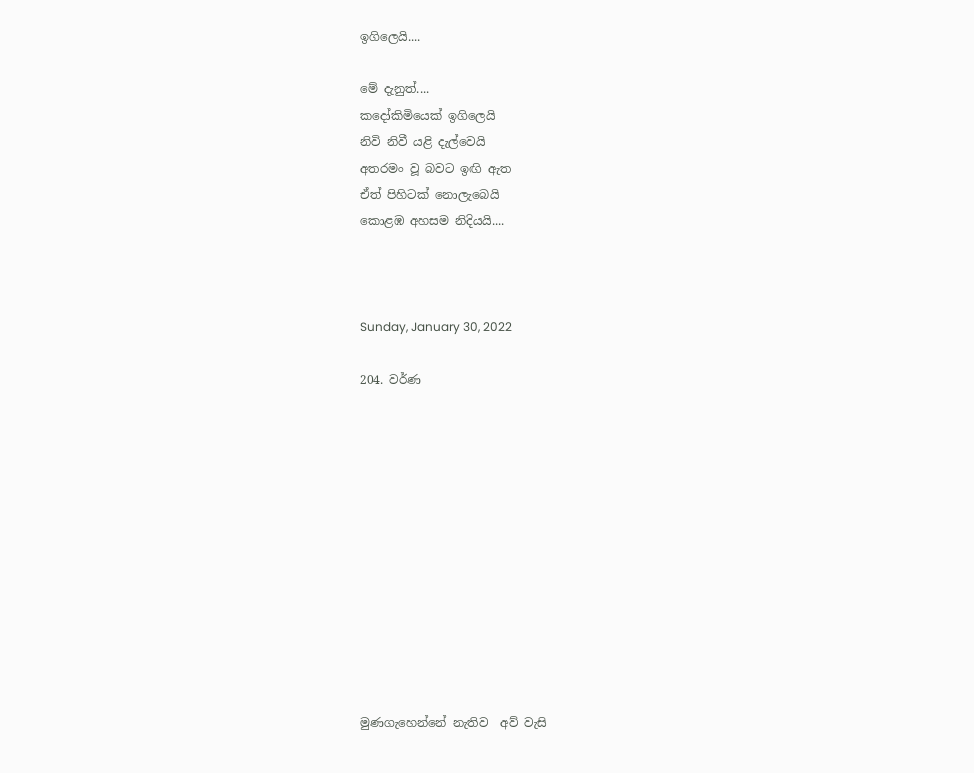ඉගිලෙයි....

මේ දැනුත්....
කදෝකිමියෙක් ඉගිලෙයි
නිවි නිවී යළි දැල්වෙයි
අතරමං වූ බවට ඉඟි ඇත
ඒත් පිහිටක් නොලැබෙයි
කොළඹ අහසම නිදියයි....



Sunday, January 30, 2022

204. වර්ණ












මුණගැහෙන්නේ නැතිව  අව් වැසි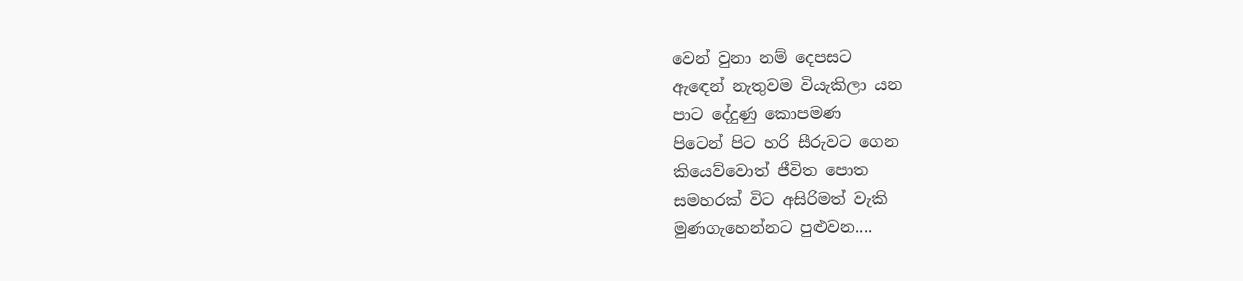වෙන් වුනා නම් දෙපසට
ඇඳෙන් නැතුවම වියැකිලා යන
පාට දේදුණු කොපමණ
පිටෙන් පිට හරි සීරුවට ගෙන
කියෙව්වොත් ජීවිත පොත
සමහරක් විට අසිරිමත් වැකි
මුණගැහෙන්නට පුළුවන....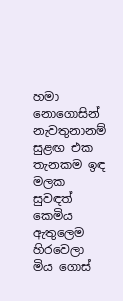හමා නොගොසින් නැවතුනානම්
සුළඟ එක තැනකම ඉඳ
මලක සුවඳත් කෙමිය ඇතුලෙම
හිරවෙලා මිය ගොස්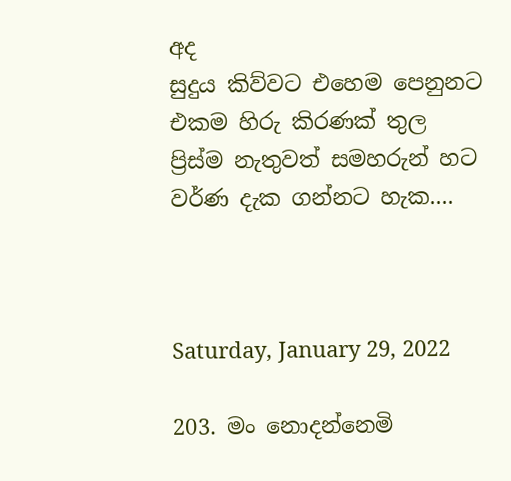අද
සුදුය කිව්වට එහෙම පෙනුනට
එකම හිරු කිරණක් තුල
ප්‍රිස්ම නැතුවත් සමහරුන් හට
වර්ණ දැක ගන්නට හැක....



Saturday, January 29, 2022

203. මං නොදන්නෙමි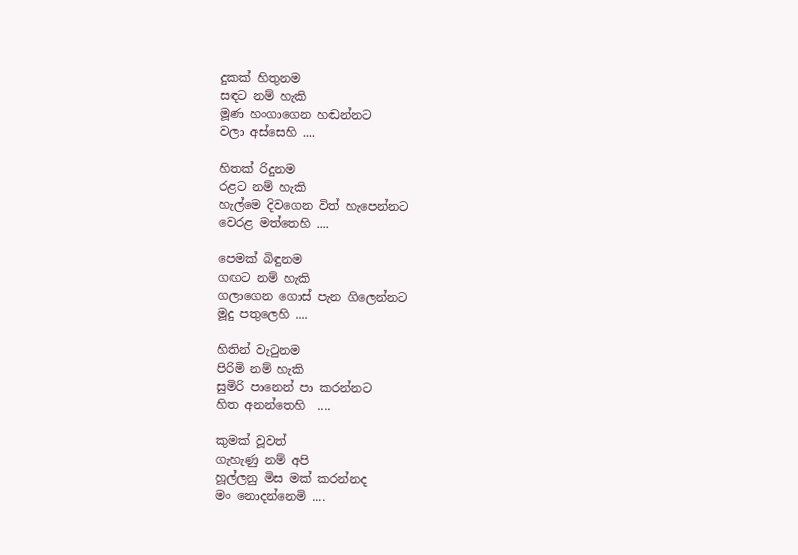දුකක් හිතුනම
සඳට නම් හැකි
මූණ හංගාගෙන හඬන්නට
වලා අස්සෙහි ....

හිතක් රිදුනම
රළට නම් හැකි
හැල්මෙ දිවගෙන විත් හැපෙන්නට
වෙරළ මත්තෙහි ....

පෙමක් බිඳුනම
ගඟට නම් හැකි
ගලාගෙන ගොස් පැන ගිලෙන්නට
මූදු පතුලෙහි ....

හිතින් වැටුනම
පිරිමි නම් හැකි
සුමිරි පානෙන් පා කරන්නට
හිත අනන්තෙහි  ....

කුමක් වූවත්
ගැහැණු නම් අපි
හූල්ලනු මිස මක් කරන්නද
මං නොදන්නෙමි ....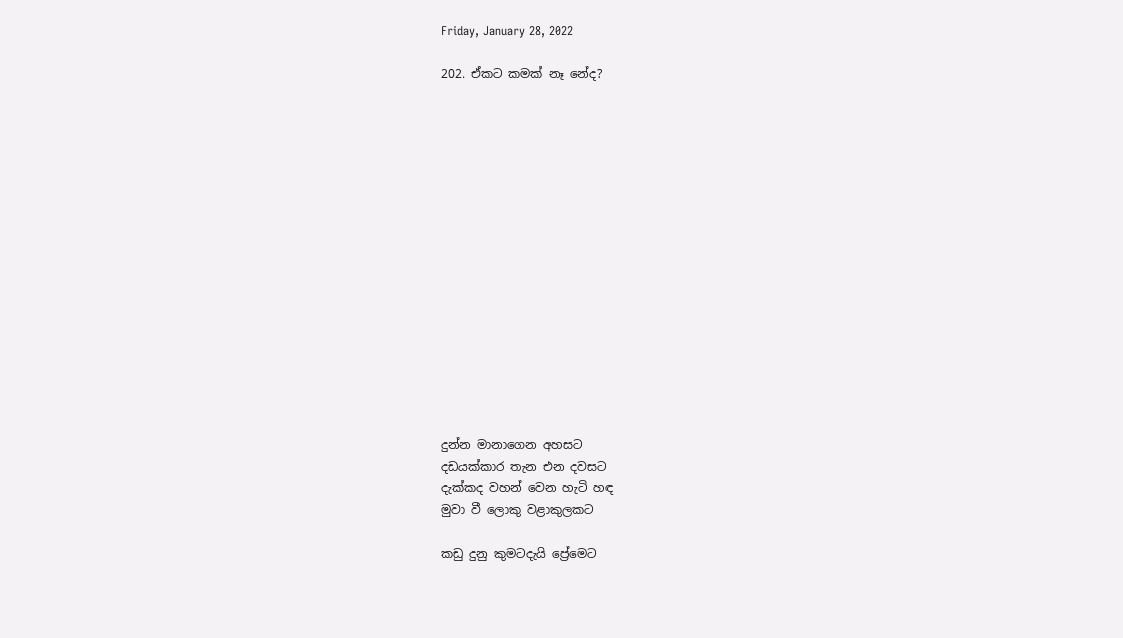Friday, January 28, 2022

202. ඒකට කමක් නෑ නේද?
















දුන්න මානාගෙන අහසට
දඩයක්කාර තැන එන දවසට
දැක්කද වහන් වෙන හැටි හඳ
මුවා වී ලොකු වළාකුලකට

කඩු දුනු කුමටදැයි ප්‍රේමෙට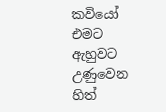කවියෝ එමට ඇහුවට
උණුවෙන හිත්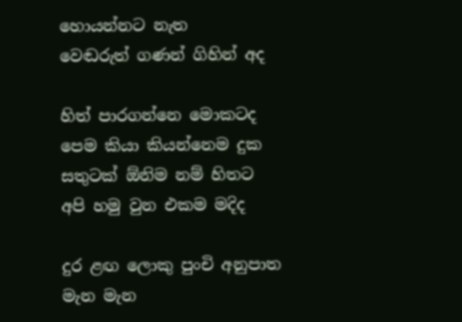හොයන්නට නැත
වෙඬරුත් ගණන් ගිහින් අද

හිත් පාරගන්නෙ මොකටද
පෙම කියා කියන්නෙම දුක
සතුටක් ඕනිම නම් හිතට
අපි හමු වුන එකම මදිද

දුර ළඟ ලොකු පුංචි අනුපාත
මැන මැන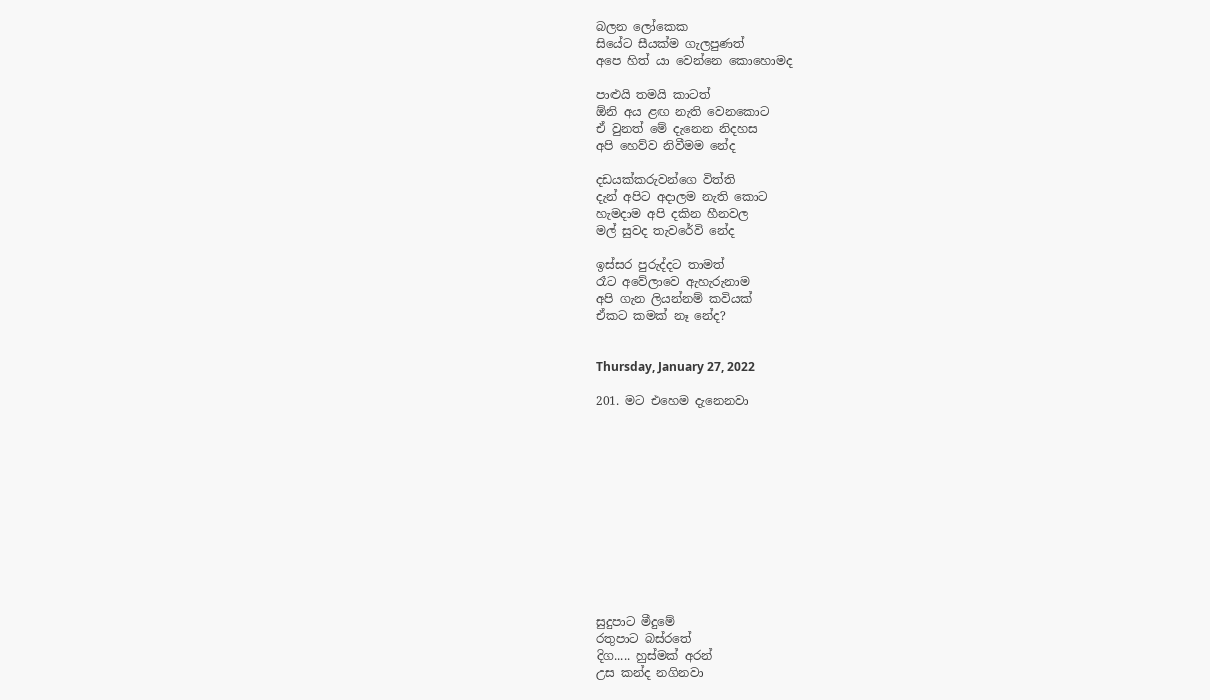බලන ලෝකෙක
සියේට සීයක්ම ගැලපුණත්
අපෙ හිත් යා වෙන්නෙ කොහොමද

පාළුයි තමයි කාටත්
ඕනි අය ළඟ නැති වෙනකොට
ඒ වුනත් මේ දැනෙන නිදහස
අපි හෙව්ව නිවීමම නේද

දඩයක්කරුවන්ගෙ විත්ති
දැන් අපිට අදාලම නැති කොට
හැමදාම අපි දකින හීනවල
මල් සුවද තැවරේවි නේද

ඉස්සර පුරුද්දට තාමත්
රෑට අවේලාවෙ ඇහැරුනාම
අපි ගැන ලියන්නම් කවියක්
ඒකට කමක් නෑ නේද?


Thursday, January 27, 2022

201. මට එහෙම දැනෙනවා












සුදුපාට මීදුමේ
රතුපාට බස්රතේ
දිග..... හුස්මක් අරන්
උස කන්ද නගිනවා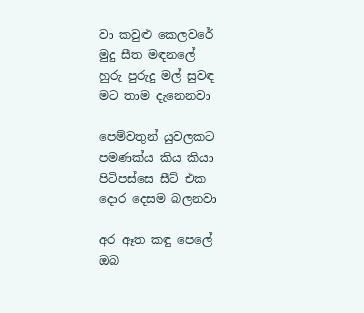වා කවුළු කෙලවරේ
මුදු සීත මඳනලේ
හුරු පුරුදු මල් සුවඳ
මට තාම දැනෙනවා

පෙම්වතුන් යුවලකට
පමණක්ය කිය කියා
පිටිපස්සෙ සීට් එක
දොර දෙසම බලනවා

අර ඈත කඳු පෙලේ
ඔබ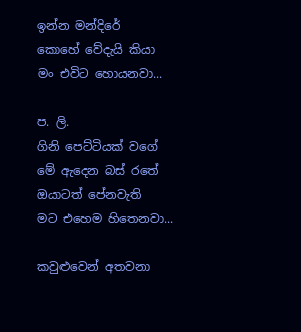ඉන්න මන්දිරේ
කොහේ වේදැයි කියා
මං එවිට හොයනවා...

ප. ලි.
ගිනි පෙට්ටියක් වගේ
මේ ඇදෙන බස් රතේ
ඔයාටත් පේනවැති
මට එහෙම හිතෙනවා...

කවුළුවෙන් අතවනා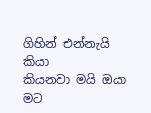ගිහින් එන්නැයි කියා
කියනවා මයි ඔයා
මට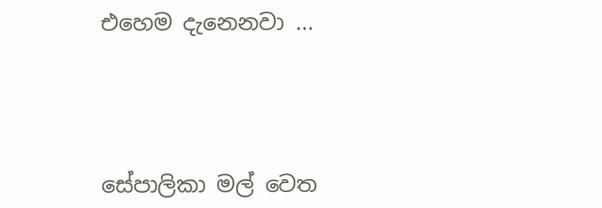එහෙම දැනෙනවා ...




සේපාලිකා මල් වෙත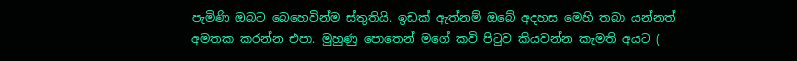පැමිණි ඔබට බෙහෙවින්ම ස්තුතියි. ඉඩක් ඇත්නම් ඔබේ අදහස මෙහි තබා යන්නත් අමතක කරන්න එපා. මුහුණු පොතෙන් මගේ කවි පිටුව කියවන්න කැමති අයට (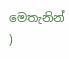මෙතැනින් )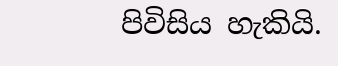පිවිසිය හැකියි.